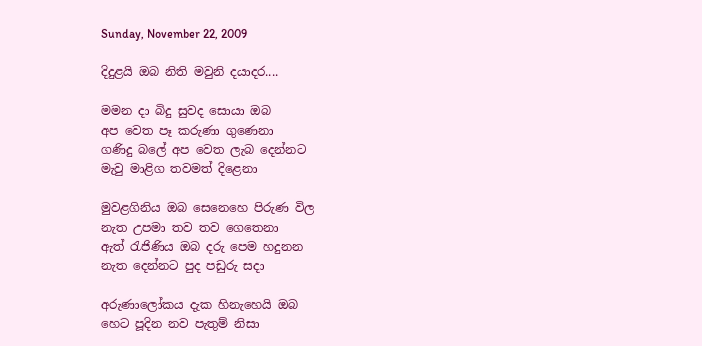Sunday, November 22, 2009

දිදුළයි ඔබ නිති මවුනි දයාදර....

මමන දා බිදු සුවද සොයා ඔබ
අප වෙත පෑ කරුණා ගුණෙනා
ගණිදු බලේ අප වෙත ලැබ දෙන්නට
මැවු මාළිග තවමත් දිළෙනා

මුවළගිනිය ඔබ සෙනෙහෙ පිරුණ විල
නැත උපමා තව තව ගෙතෙනා
ඇත් රැජිණිය ඔබ දරු පෙම හදුනන
නැත දෙන්නට පුද පඩුරු සදා

අරුණාලෝකය දැක හිනැහෙ‍යි ඔබ
හෙට පූදින නව පැතුම් නිසා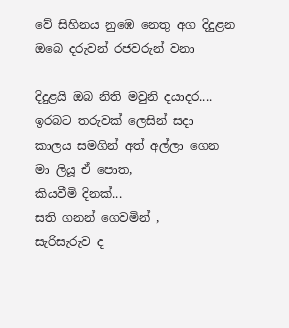වේ සිහිනය නුඹෙ නෙතු අග දිදුළන
ඔබෙ දරුවන් රජවරුන් වනා

දිදුළයි ඔබ නිති මවුනි දයාදර....
ඉරබට තරුවක් ලෙසින් සදා
කාලය සමගින් අත් අල්ලා ගෙන
මා ලියූ ඒ පොත,
කියවීමි දිනක්...
සති ගනන් ගෙවමින් ,
සැරිසැරුව ද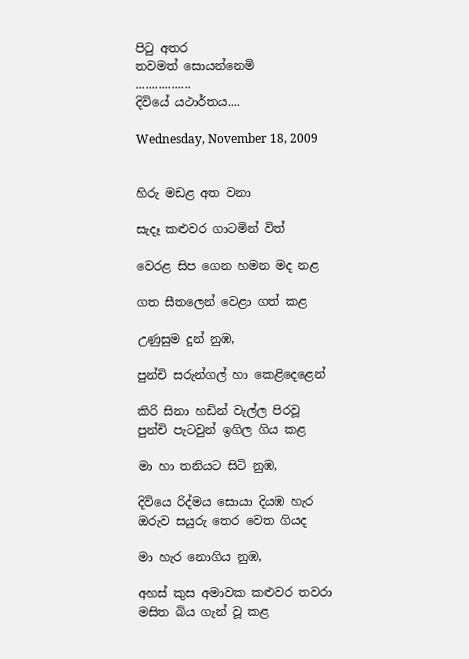පිටු අතර
තවමත් සො‍යන්නෙමි
.................
දිවියේ යථාර්තය....

Wednesday, November 18, 2009


හිරු මඩළ අත වනා

සැදෑ කළුවර ගාටමින් විත්

වෙරළ සිප ගෙන හමන මද නළ

ගත සීතලෙන් වෙළා ගත් කළ

උණුසුම දුන් නුඹ,

පුන්චි සරුන්ගල් හා කෙළිදෙළෙන්

කිරි සිනා හඩින් වැල්ල පිරවූ පුන්චි පැටවුන් ඉගිල ගිය කළ

මා හා තනියට සිටි නුඹ,

දිවියෙ රිද්මය සොයා දියඹ හැර ඔරුව සයුරු තෙර වෙත ගියද

මා හැර නොගිය නුඹ,

අහස් කුස අමාවක කළුවර තවරා මසිත බිය ගැන් වූ කළ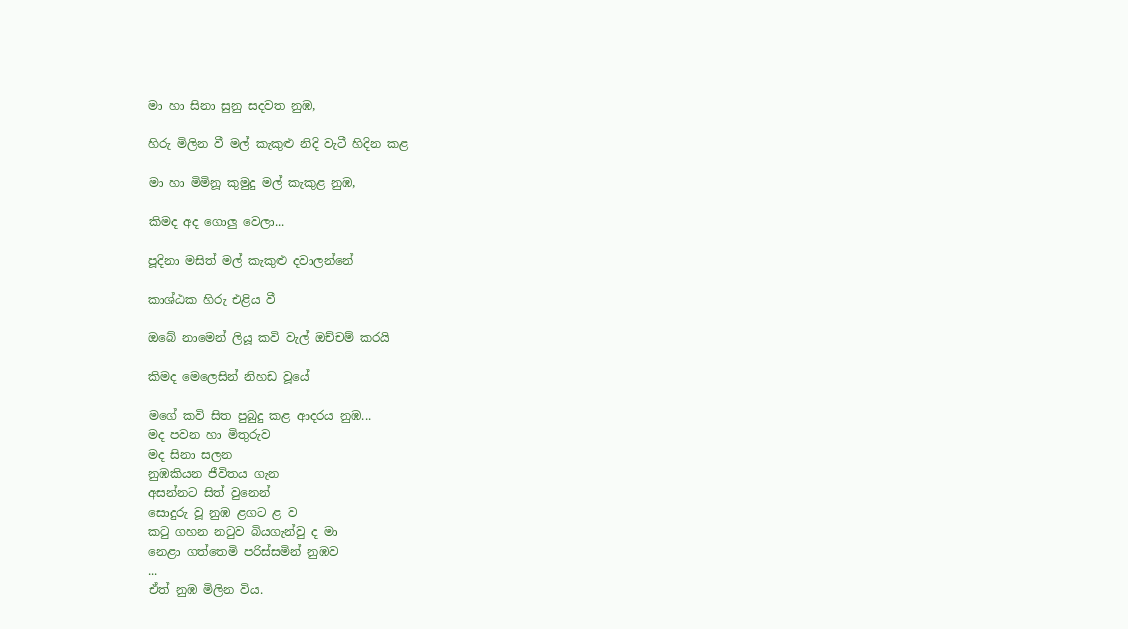මා හා සිනා සුනු සදවත නුඹ,

හිරු මිලින වී මල් කැකුළු නිදි වැටී හිදින කළ

මා හා මිමිනූ කුමුදු මල් කැකුළ නුඹ,

කිමද අද ගොලු වෙලා...

පූදිනා මසිත් මල් කැකුළු දවාලන්නේ

කාශ්ඨක හිරු එළිය වී

ඔබේ නාමෙන් ලියූ කවි වැල් ඔච්චම් කරයි

කිමද මෙලෙසින් නිහඩ වූයේ

මගේ කවි සිත පුබුදු කළ ආදරය නුඹ...
මද පවන හා මිතුරුව
මද සිනා සලන
නුඹකියන ජීවිතය ගැන
අසන්නට සිත් වුනෙන්
සොදුරු වූ නුඹ ළගට ළ ව
කටු ගහන නටුව බියගැන්වු ද මා
නෙළා ගත්තෙමි පරිස්සමින් නුඹව
...
ඒත් නුඹ මිලින විය.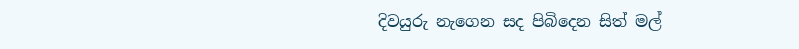දිවයුරු නැගෙන සද පිබිදෙන සිත් මල්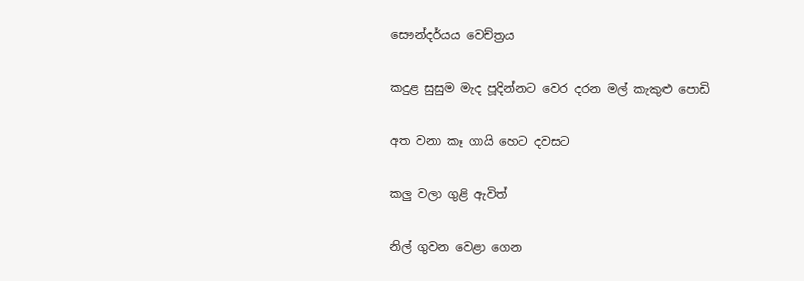සෞන්දර්යය වෙච්ත්‍රය

කදුළ සුසුම මැද පූදින්නට වෙර දරන මල් කැකුළු පොඩි

අත වනා කෑ ගායි හෙට දවසට

කලු වලා ගුළි ඇවිත්

නිල් ගුවන වෙළා ගෙන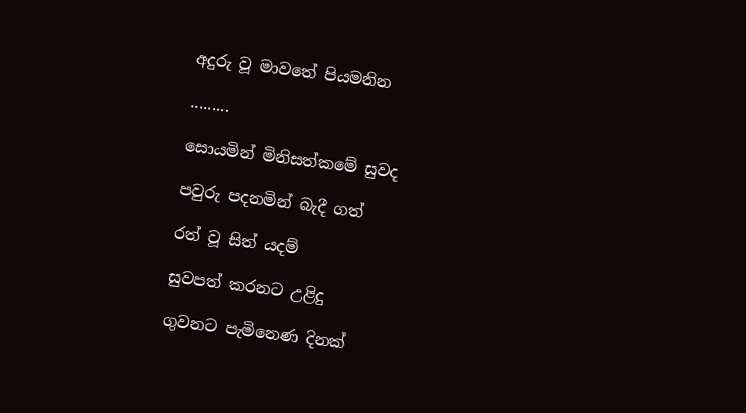අදුරු වූ මාවතේ පියමනින

.........

සොයමින් මිනිසත්කමේ සුවද

පවුරු පදනමින් බැදී ගත්

රත් වූ සිත් යදම්

සුවපත් කරනට උළිදු

ගුවනට පැමිනෙණ දිනක්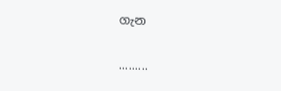ගැන

.........